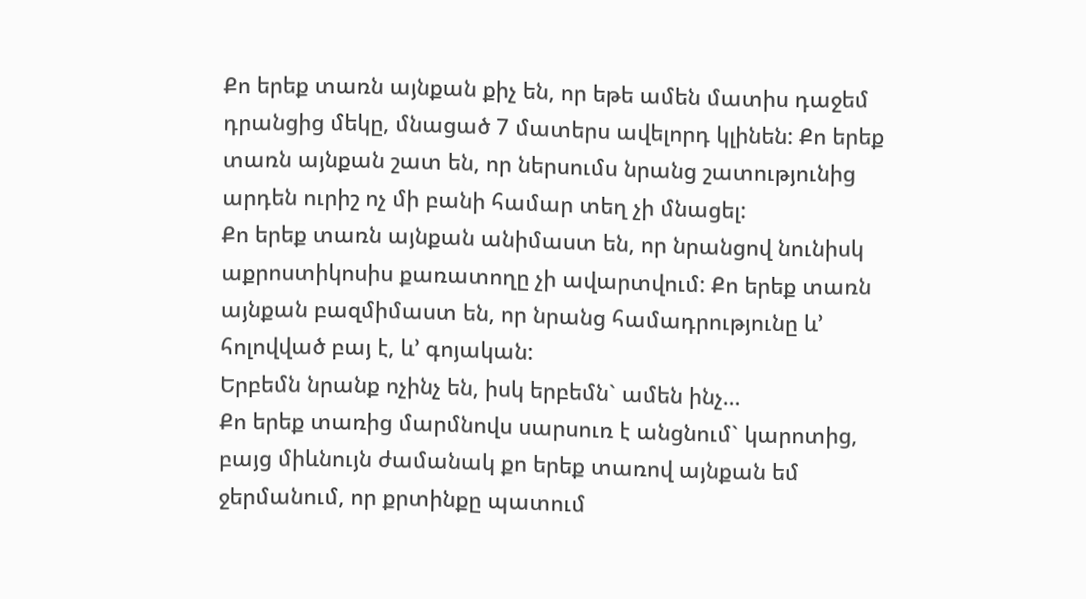Քո երեք տառն այնքան քիչ են, որ եթե ամեն մատիս դաջեմ դրանցից մեկը, մնացած 7 մատերս ավելորդ կլինեն: Քո երեք տառն այնքան շատ են, որ ներսումս նրանց շատությունից արդեն ուրիշ ոչ մի բանի համար տեղ չի մնացել:
Քո երեք տառն այնքան անիմաստ են, որ նրանցով նունիսկ աքրոստիկոսիս քառատողը չի ավարտվում: Քո երեք տառն այնքան բազմիմաստ են, որ նրանց համադրությունը և’ հոլովված բայ է, և’ գոյական:
Երբեմն նրանք ոչինչ են, իսկ երբեմն` ամեն ինչ…
Քո երեք տառից մարմնովս սարսուռ է անցնում` կարոտից, բայց միևնույն ժամանակ քո երեք տառով այնքան եմ ջերմանում, որ քրտինքը պատում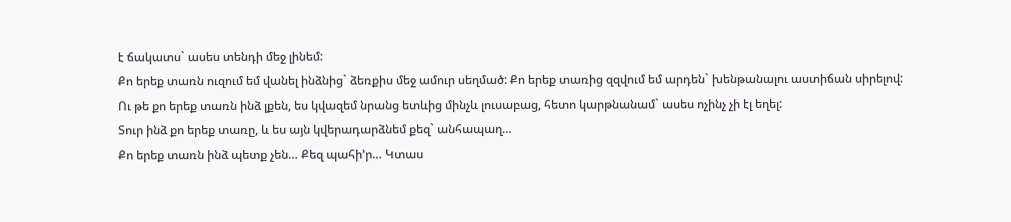է ճակատս` ասես տենդի մեջ լինեմ:
Քո երեք տառն ուզում եմ վանել ինձնից` ձեռքիս մեջ ամուր սեղմած: Քո երեք տառից զզվում եմ արդեն` խենթանալու աստիճան սիրելով:
Ու թե քո երեք տառն ինձ լքեն, ես կվազեմ նրանց ետևից մինչև լուսաբաց, հետո կարթնանամ` ասես ոչինչ չի էլ եղել:
Տուր ինձ քո երեք տառը, և ես այն կվերադարձնեմ քեզ` անհապաղ…
Քո երեք տառն ինձ պետք չեն… Քեզ պահի’ր… Կտաս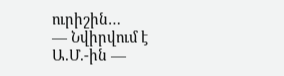ուրիշին…
— Նվիրվում է Ա.Մ.-ին —